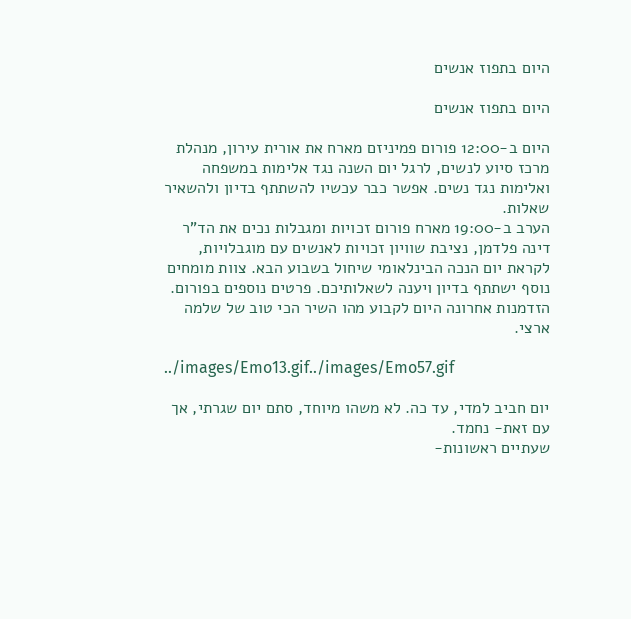היום בתפוז אנשים

היום בתפוז אנשים

היום ב-12:00 פורום פמיניזם מארח את אורית עירון, מנהלת מרכז סיוע לנשים, לרגל יום השנה נגד אלימות במשפחה ואלימות נגד נשים. אפשר כבר עכשיו להשתתף בדיון ולהשאיר שאלות.
הערב ב-19:00 מארח פורום זכויות ומגבלות נכים את הד"ר דינה פלדמן, נציבת שוויון זכויות לאנשים עם מוגבלויות, לקראת יום הנכה הבינלאומי שיחול בשבוע הבא. צוות מומחים נוסף ישתתף בדיון ויענה לשאלותיכם. פרטים נוספים בפורום.
הזדמנות אחרונה היום לקבוע מהו השיר הכי טוב של שלמה ארצי.

../images/Emo13.gif../images/Emo57.gif

יום חביב למדי, עד כה. לא משהו מיוחד, סתם יום שגרתי, אך עם זאת- נחמד.
שעתיים ראשונות-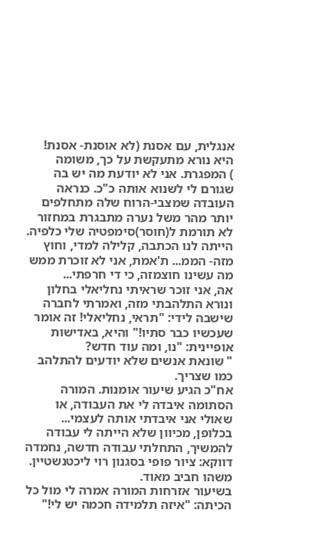אנגלית, עם אסנת (לא אוסנת- אסנת! היא נורא מתעקשת על כך, משומה
) המפגרת. אני לא יודעת מה יש בה שגורם לי לשנוא אותה כ"כ. כנראה העובדה שמצבי-הרוח שלה מתחלפים יותר מהר משל נערה מתבגרת במחזור לא תורמת ל(חוסר)סימפטיה שלי כלפיה.
הייתה לנו הכתבה, קלילה למדי, וחוץ מזה- הממ... ת'אמת, אני לא זוכרת ממש מה עשינו חוצמזה, כי די חרפתי...
אה, אני זוכר שראיתי נחליאלי בחלון ונורא התלהבתי מזה, ואמרתי לחברה שישבה לידי: "תראי, נחליאלי! זה אומר שעכשיו כבר סתיו!" והיא, באדישות אופיינית: "נו, ומה עוד חדש?
" שונאת אנשים שלא יודעים להתלהב כמו שצריך.
אח"כ הגיע שיעור אומנות. המורה הסתומה איבדה לי את העבודה, או שאולי אני איבדתי אותה לעצמי...
בכלופן, מכיוון שלא הייתה לי עבודה להמשיך, התחלתי עבודה חדשה, נחמדה דווקא: ציור פופי בסגנון רוי ליכטנשטיין. משהו חביב מאוד.
בשיעור אזרחות המורה אמרה לי מול כל הכיתה: "איזה תלמידה חכמה יש לי!"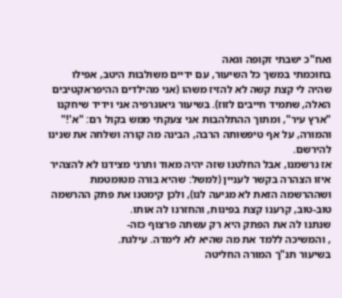ואח"כ ישבתי זקופה וגאה
בחוכמתי במשך כל השיעור, עם ידיים משולבות היטב, אפילו שהיה לי קצת קשה לא להזיז משהו (אני מהילדים ההיפראקטיבים האלה, שתמיד חייבים לזוז). בשיעור גיאוגרפיה אני וידיד שיחקנו "ארץ עיר", ומתוך ההתלהבות אני צעקתי ממש בקול רם: "א'!" והמורה, על אף טיפשותה הרבה, הבינה מה קורה ושלחה את שנינו להירשם.
אז נרשמנו, אבל החלטנו שזה יהיה מאוד ותרני מצידנו לא להצהיר איזו הצהרה בקשר לעניין (למשל: שהיא בורה מטומטמת ושההרשמה הזאת לא מגיעה לנו), ולכן קימטנו את פתק ההרשמה טוב-טוב, קרענו קצת בפינות, והחזרנו לה אותו.
שנתנו לה את הפתק היא רק עשתה פרצוף כזה-
, והמשיכה ללמד את מה שהיא לא לימדה. עילגת.
בשיעור תנ"ך המורה החליטה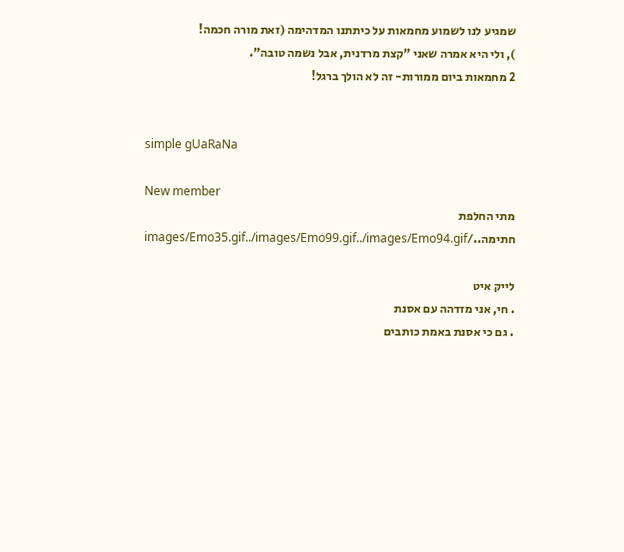שמגיע לנו לשמוע מחמאות על כיתתנו המדהימה (זאת מורה חכמה!
), ולי היא אמרה שאני "קצת מרדנית, אבל נשמה טובה".
2 מחמאות ביום ממורות- זה לא הולך ברגל!


simple gUaRaNa

New member
מתי החלפת חתימה../images/Emo35.gif../images/Emo99.gif../images/Emo94.gif

לייק איט
. חי, אני מזדהה עם אסנת
. גם כי אסנת באמת כותבים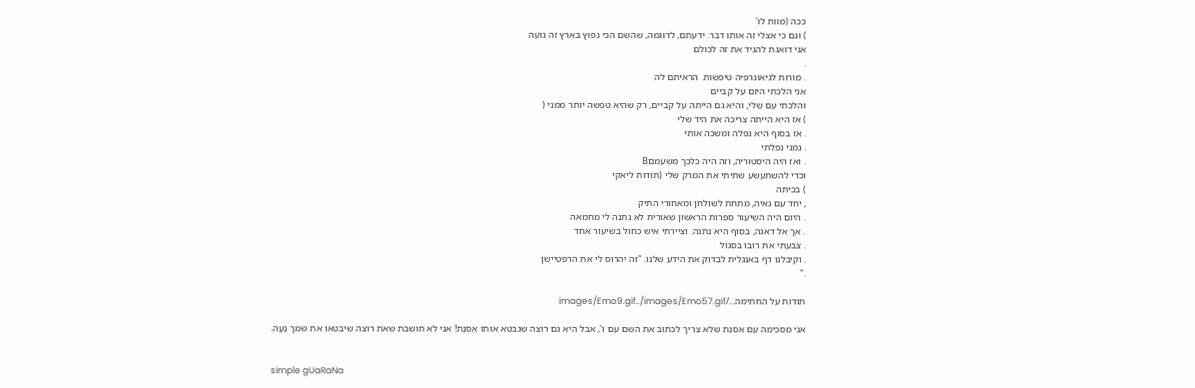ככה (מוות לו'
) וגם כי אצלי זה אותו דבר. ידעתם, לדוגמה, שהשם הכי נפוץ בארץ זה נועה
אני דואגת להגיד את זה לכולם
.
. מורות לגיאוגרפיה טיפשות. הראיתם לה
אני הלכתי היום על קביים
והלכתי עם שלי, והיא גם הייתה על קביים, רק שהיא טפשה יותר ממני (
) אז היא הייתה צריכה את היד שלי
. אז בסוף היא נפלה ומשכה אותי
. גמני נפלתי
. ואז היה היסטוריה, וזה היה כלכך משעמםB
וכדי להשתעשע שתיתי את המרק שלי (תודות ליאקי
) בכיתה
, יחד עם גאיה, מתחת לשולחן ומאחורי התיק
. היום היה השיעור ספרות הראשון שאורית לא נתנה לי מחמאה
. אך אל דאגה, בסוף היא נתנה. וציירתי איש כחול בשיעור אחד
. צבעתי את רובו בסגול
. וקיבלנו דף באנגלית לבדוק את הידע שלנו. "זה יהרוס לי את הרפטיישן
."

תודות על החתימה.../images/Emo9.gif../images/Emo57.gif

אני מסכימה עם אסנת שלא צריך לכתוב את השם עם ו', אבל היא גם רוצה שנבטא אותו אַסְנָת! אני לא חושבת שאת רוצה שיבטאו את שמך נַעָה.


simple gUaRaNa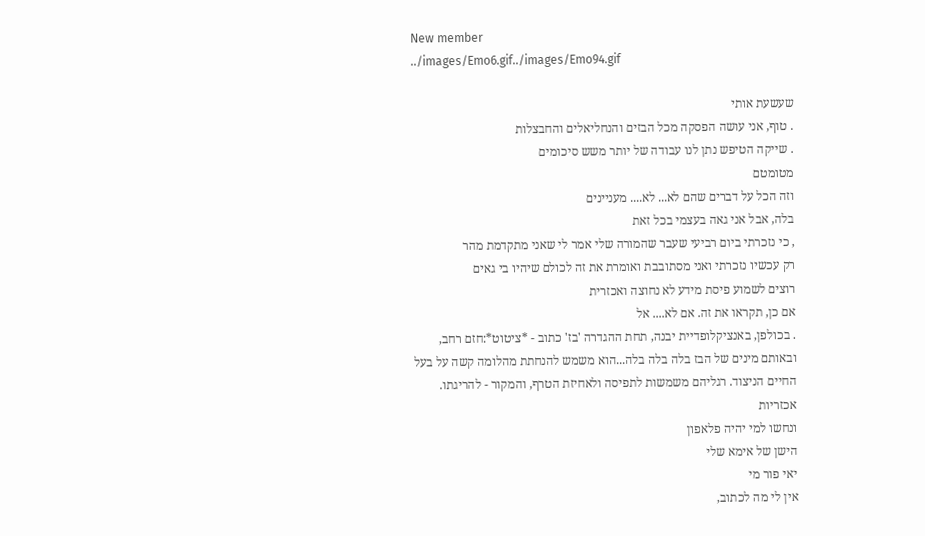New member
../images/Emo6.gif../images/Emo94.gif

שעשעת אותי
. טוף, אני עושה הפסקה מכל הבזים והנחליאלים והחבצלות
. שייקה הטיפש נתן לנו עבודה של יותר משש סיכומים
מטומטם
וזה הכל על דברים שהם לא... לא.... מעניינים
בלה, אבל אני גאה בעצמי בכל זאת
, כי נזכרתי ביום רביעי שעבר שהמורה שלי אמר לי שאני מתקדמת מהר
רק עכשיו נזכרתי ואני מסתובבת ואומרת את זה לכולם שיהיו בי גאים
רוצים לשמוע פיסת מידע לא נחוצה ואכזרית
אם כן, תקראו את זה. אם לא.... אל
. בכולפן, באנציקלופדיית יבנה, תחת ההגדרה 'בז' כתוב - *ציטוט*:חזם רחב, ובאותם מינים של הבז בלה בלה בלה...הוא משמש להנחתת מהלומה קשה על בעל החיים הניצוד. רגליהם משמשות לתפיסה ולאחיזת הטרף, והמקור - להריגתו. אכזריות
ונחשו למי יהיה פלאפון
הישן של אימא שלי
יאי פור מי
אין לי מה לכתוב,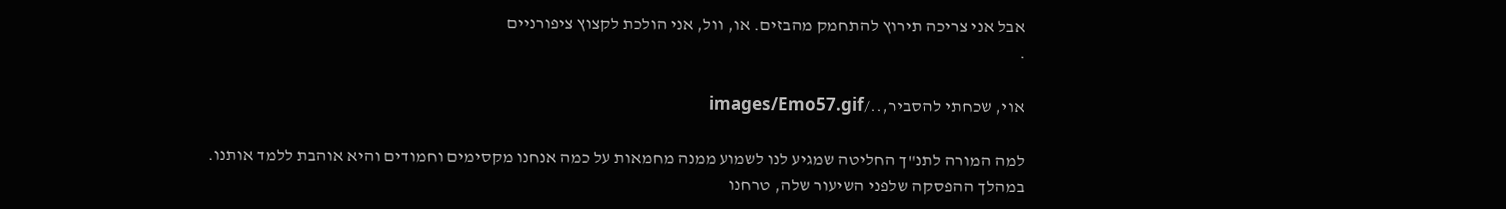אבל אני צריכה תירוץ להתחמק מהבזים. או, וול, אני הולכת לקצוץ ציפורניים
.

אוי, שכחתי להסביר,../images/Emo57.gif

למה המורה לתנ"ך החליטה שמגיע לנו לשמוע ממנה מחמאות על כמה אנחנו מקסימים וחמודים והיא אוהבת ללמד אותנו.
במהלך ההפסקה שלפני השיעור שלה, טרחנו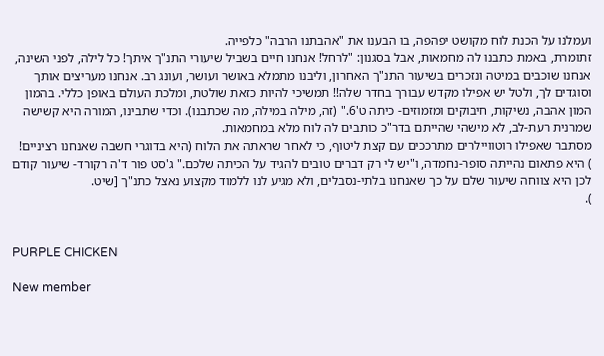ועמלנו על הכנת לוח מקושט יפהפה, בו הבענו את "אהבתנו הרבה" כלפייה.
זתומרת, באמת כתבנו לה מחמאות, אבל בסגנון: "לרחל! אנחנו חיים בשביל שיעורי התנ"ך איתך! כל לילה, לפני השינה, אנחנו שוכבים במיטה ונזכרים בשיעור התנ"ך האחרון, וליבנו מתמלא באושר ועושר, ועונג רב. אנחנו מעריצים אותך וסוגדים לך, ולטל יש אפילו מקדש עבורך בחדר שלה!! תמשיכי להיות כזאת שולטת, ומלכת העולם באופן כללי. בהמון המון אהבה, נשיקות, חיבוקים ומזמוזים- כיתה ט'6." (זה, מילה במילה, מה שכתבנו). וכדי שתבינו, המורה היא קשישה שמרנית רעת-לב, לא מישהי שהייתם בדר"כ כותבים לה לוח מלא במחמאות.
מסתבר שאפילו רוטוויילרים מתרככים עם קצת ליטוף, כי לאחר שראתה את הלוח (היא בדוגרי חשבה שאנחנו רציניים!
) היא פתאום נהייתה סופר-נחמדה, ו"יש לי רק דברים טובים להגיד על הכיתה שלכם." ג'סט פור ד'ה רקורד- שיעור קודם לכן היא צווחה שיעור שלם על כך שאנחנו בלתי-נסבלים, ולא מגיע לנו ללמוד מקצוע נאצל כתנ"ך [שיט.
).


PURPLE CHICKEN

New member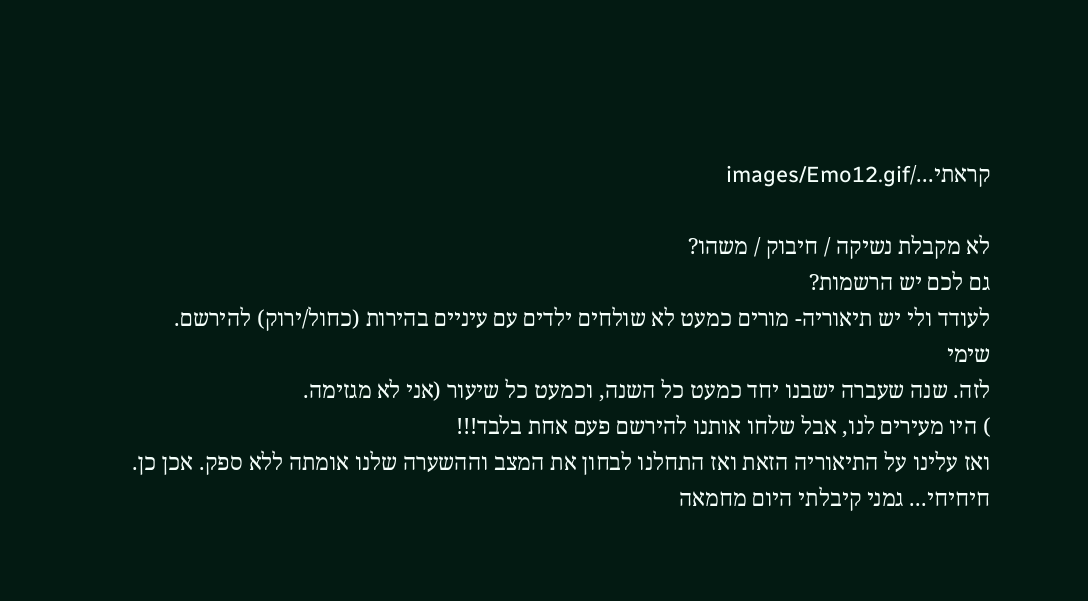קראתי.../images/Emo12.gif

לא מקבלת נשיקה / חיבוק / משהו?
גם לכם יש הרשמות?
לעודד ולי יש תיאוריה- מורים כמעט לא שולחים ילדים עם עיניים בהירות (כחול/ירוק) להירשם.
שימי
לזה. שנה שעברה ישבנו יחד כמעט כל השנה, וכמעט כל שיעור (אני לא מגזימה.
) היו מעירים לנו, אבל שלחו אותנו להירשם פעם אחת בלבד!!!
ואז עלינו על התיאוריה הזאת ואז התחלנו לבחון את המצב וההשערה שלנו אומתה ללא ספק. אכן כן.
חיחיחי... גמני קיבלתי היום מחמאה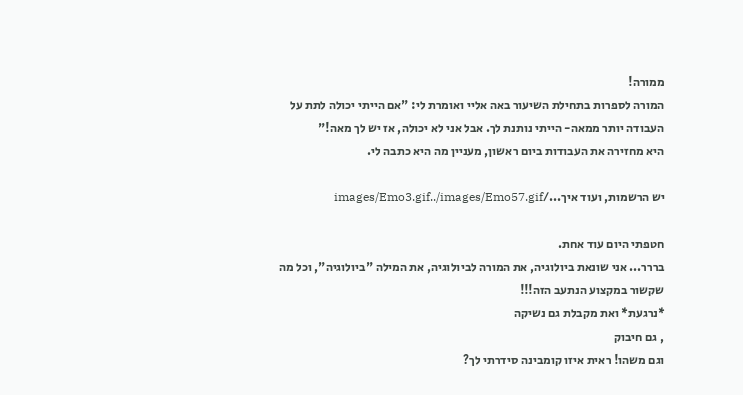ממורה!
המורה לספרות בתחילת השיעור באה אליי ואומרת לי: "אם הייתי יכולה לתת על העבודה יותר ממאה- הייתי נותנת לך. אבל אני לא יכולה, אז יש לך מאה!"
היא מחזירה את העבודות ביום ראשון, מעניין מה היא כתבה לי.

יש הרשמות, ועוד איך.../images/Emo3.gif../images/Emo57.gif

חטפתי היום עוד אחת.
בררר... אני שונאת ביולוגיה, את המורה לביולוגיה, את המילה "ביולוגיה", וכל מה שקשור במקצוע הנתעב הזה!!!
*נרגעת* ואת מקבלת גם נשיקה
, גם חיבוק
וגם משהו! ראית איזו קומבינה סידרתי לך?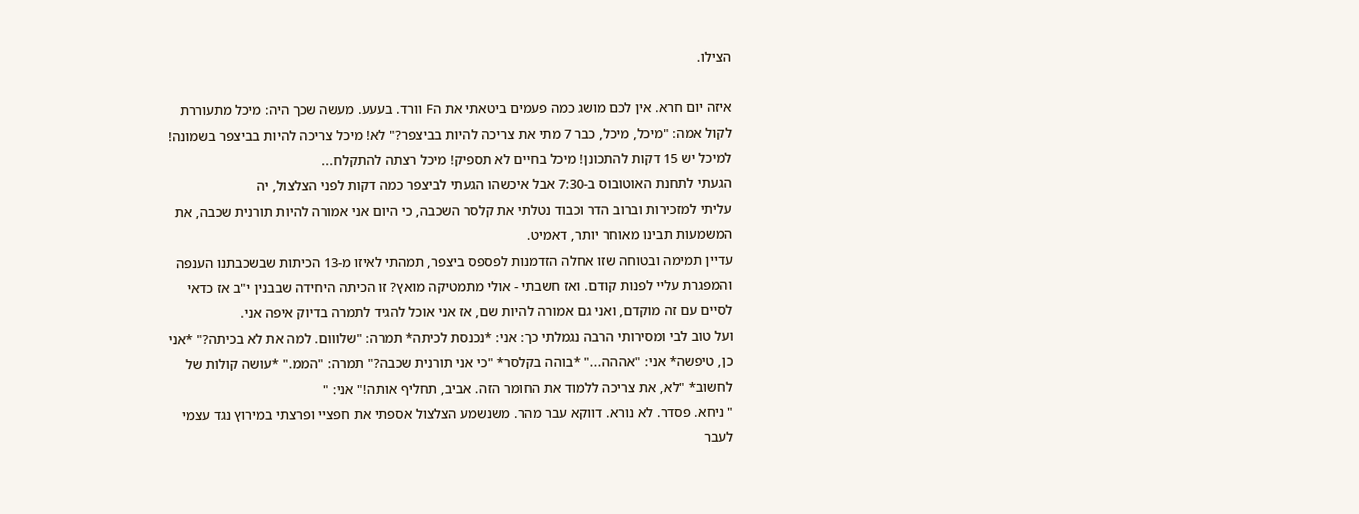הצילו.

איזה יום חרא. אין לכם מושג כמה פעמים ביטאתי את הF וורד. בעעע. מעשה שכך היה: מיכל מתעוררת לקול אמה: "מיכל, מיכל, כבר 7 מתי את צריכה להיות בביצפר?" לא! מיכל צריכה להיות בביצפר בשמונה! למיכל יש 15 דקות להתכונן! מיכל בחיים לא תספיק! מיכל רצתה להתקלח...
הגעתי לתחנת האוטובוס ב-7:30 אבל איכשהו הגעתי לביצפר כמה דקות לפני הצלצול, יה
עליתי למזכירות וברוב הדר וכבוד נטלתי את קלסר השכבה, כי היום אני אמורה להיות תורנית שכבה, את המשמעות תבינו מאוחר יותר, דאמיט.
עדיין תמימה ובטוחה שזו אחלה הזדמנות לפספס ביצפר, תמהתי לאיזו מ-13 הכיתות שבשכבתנו הענפה והמפגרת עליי לפנות קודם. ואז חשבתי - אולי מתמטיקה מואץ? זו הכיתה היחידה שבבנין י"ב אז כדאי לסיים עם זה מוקדם, ואני גם אמורה להיות שם, אז אני אוכל להגיד לתמרה בדיוק איפה אני.
ועל טוב לבי ומסירותי הרבה נגמלתי כך: אני: *נכנסת לכיתה* תמרה: "שלווום. למה את לא בכיתה?" *אני כן, טיפשה* אני: "אההה..." *בוהה בקלסר* "כי אני תורנית שכבה?" תמרה: "הממ." *עושה קולות של לחשוב* "לא, את צריכה ללמוד את החומר הזה. אביב, תחליף אותה!" אני: "
" ניחא. פסדר. לא נורא. דווקא עבר מהר. משנשמע הצלצול אספתי את חפציי ופרצתי במירוץ נגד עצמי לעבר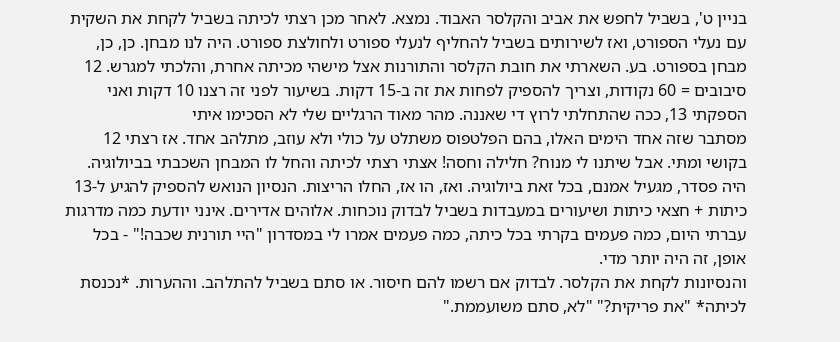בניין ט', בשביל לחפש את אביב והקלסר האבוד. נמצא. לאחר מכן רצתי לכיתה בשביל לקחת את השקית עם נעלי הספורט, ואז לשירותים בשביל להחליף לנעלי ספורט ולחולצת ספורט. היה לנו מבחן. כן, כן, מבחן בספורט. בע. השארתי את חובת הקלסר והתורנות אצל מישהי מכיתה אחרת, והלכתי למגרש. 12 סיבובים = 60 נקודות, וצריך להספיק לפחות את זה ב-15 דקות. בשיעור לפני זה רצנו 10 דקות ואני הספקתי 13, ככה שהתחלתי לרוץ די שאננה. מהר מאוד הרגליים שלי לא הסכימו איתי
מסתבר שזה אחד הימים האלו, בהם הפלטפוס משתלט על כולי ולא עוזב, מתלהב אחד. אז רצתי 12 בקושי ומתּי. אבל שיתנו לי מנוח? חלילה וחסה! אצתי רצתי לכיתה והחל לו המבחן השכבתי בביולוגיה. היה פסדר, מגעיל אמנם, בכל זאת ביולוגיה. ואז, הו אז, החלו הריצות. הנסיון הנואש להספיק להגיע ל-13 כיתות + חצאי כיתות ושיעורים במעבדות בשביל לבדוק נוכחות. אלוהים אדירים. אינני יודעת כמה מדרגות עברתי היום, כמה פעמים בקרתי בכל כיתה, כמה פעמים אמרו לי במסדרון "היי תורנית שכבה!" - בכל אופן, זה היה יותר מדי.
והנסיונות לקחת את הקלסר. לבדוק אם רשמו להם חיסור. או סתם בשביל להתלהב. וההערות. *נכנסת לכיתה* "את פריקית?" "לא, סתם משועממת."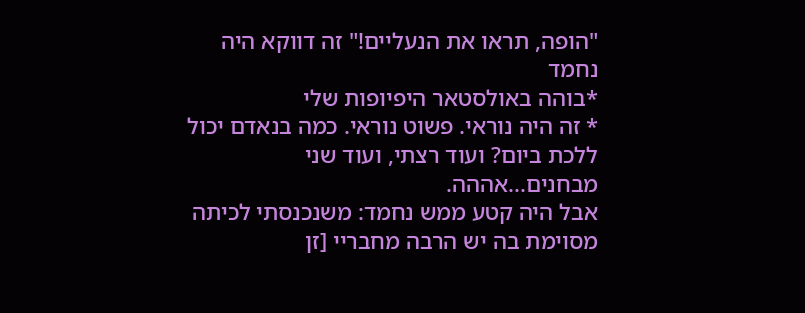"הופה, תראו את הנעליים!" זה דווקא היה נחמד
*בוהה באולסטאר היפיופות שלי
* זה היה נוראי. פשוט נוראי. כמה בנאדם יכול ללכת ביום? ועוד רצתי, ועוד שני מבחנים...אההה.
אבל היה קטע ממש נחמד: משנכנסתי לכיתה מסוימת בה יש הרבה מחבריי [זן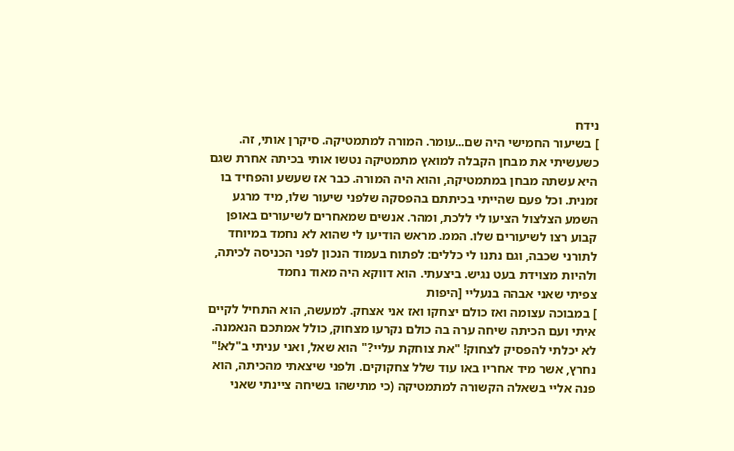נידח
] בשיעור החמישי היה שם...עומר. המורה למתמטיקה. סיקרן אותי, זה. כשעשיתי את מבחן הקבלה למואץ מתמטיקה נטשו אותי בכיתה אחרת שגם היא עשתה מבחן במתמטיקה, והוא היה המורה. כבר אז שעשע והפחיד בו זמנית. וכל פעם שהייתי בכיתתם בהפסקה שלפני שיעור שלו, מיד מרגע השמע הצלצול הציעו לי ללכת, ומהר. אנשים שמאחרים לשיעורים באופן קבוע רצו לשיעורים שלו. הממ. מראש הודיעו לי שהוא לא נחמד במיוחד לתורני שכבה, וגם נתנו לי כללים: לפתוח בעמוד הנכון לפני הכניסה לכיתה, ולהיות מצוידת בעט נגיש. ביצעתי. הוא דווקא היה מאוד נחמד
צפיתי שאני אבהה בנעליי [היפות
] במבוכה עצומה ואז כולם יצחקו ואז אני אצחק. למעשה, הוא התחיל לקיים איתי ועם הכיתה שיחה ערה בה כולם נקרעו מצחוק, כולל אמתכם הנאמנה. לא יכלתי להפסיק לצחוק! "את צוחקת עליי?" הוא שאל, ואני עניתי ב"לא!" נחרץ, אשר מיד אחריו באו עוד שלל צחקוקים. ולפני שיצאתי מהכיתה, הוא פנה אליי בשאלה הקשורה למתמטיקה (כי מתישהו בשיחה ציינתי שאני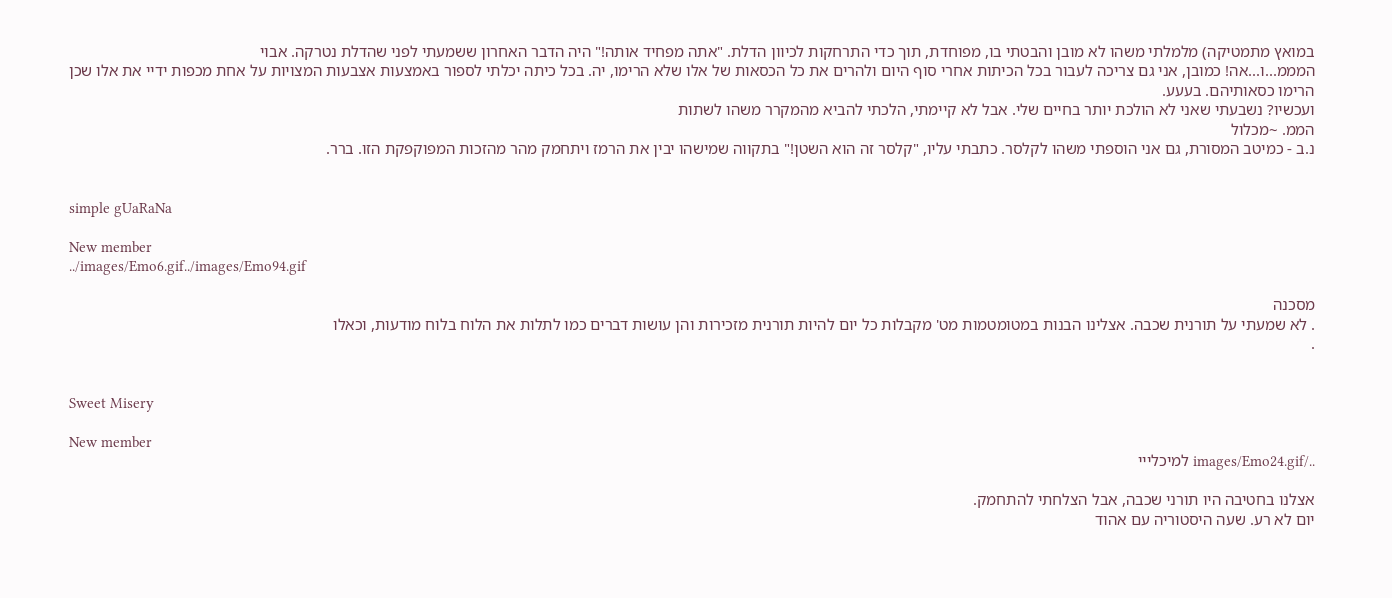במואץ מתמטיקה) מלמלתי משהו לא מובן והבטתי בו, מפוחדת, תוך כדי התרחקות לכיוון הדלת. "אתה מפחיד אותה!" היה הדבר האחרון ששמעתי לפני שהדלת נטרקה. אבוי
המממ...ו...אה! כמובן, אני גם צריכה לעבור בכל הכיתות אחרי סוף היום ולהרים את כל הכסאות של אלו שלא הרימו, יה. בכל כיתה יכלתי לספור באמצעות אצבעות המצויות על אחת מכפות ידיי את אלו שכן הרימו כסאותיהם. בעעע.
ועכשיו? נשבעתי שאני לא הולכת יותר בחיים שלי. אבל לא קיימתי, הלכתי להביא מהמקרר משהו לשתות
הממ. ~מכלול
נ.ב - כמיטב המסורת, גם אני הוספתי משהו לקלסר. כתבתי עליו, "קלסר זה הוא השטן!" בתקווה שמישהו יבין את הרמז ויתחמק מהר מהזכות המפוקפקת הזו. ברר.


simple gUaRaNa

New member
../images/Emo6.gif../images/Emo94.gif

מסכנה
. לא שמעתי על תורנית שכבה. אצלינו הבנות במטומטמות מט' מקבלות כל יום להיות תורנית מזכירות והן עושות דברים כמו לתלות את הלוח בלוח מודעות, וכאלו
.


Sweet Misery

New member
../images/Emo24.gif למיכלייי

אצלנו בחטיבה היו תורני שכבה, אבל הצלחתי להתחמק.
יום לא רע. שעה היסטוריה עם אהוד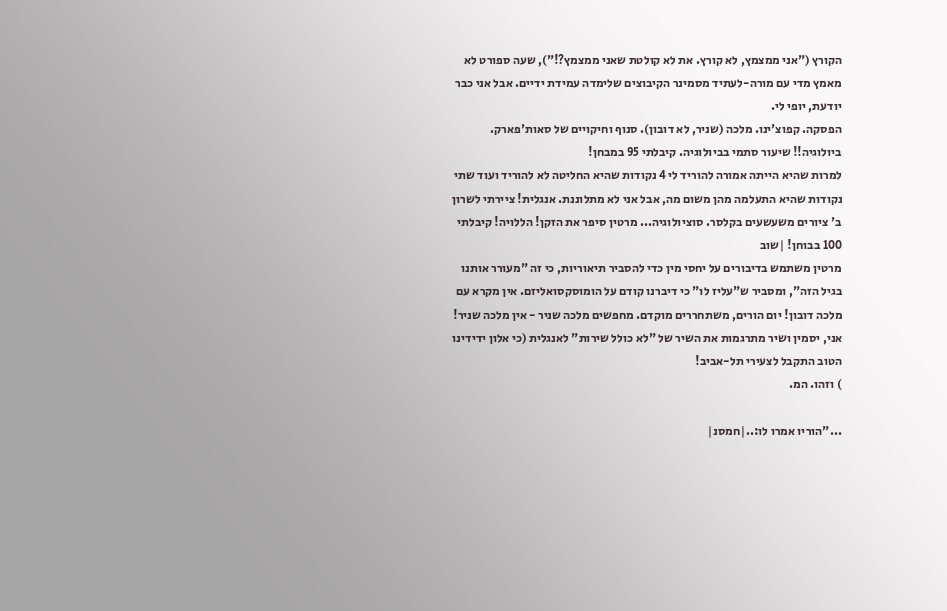הקורץ ("אני ממצמץ, לא קורץ. את לא קולטת שאני ממצמץ?!"), שעה ספורט לא מאמץ מדי עם מורה-לעתיד מסמינר הקיבוצים שלימדה עמידת ידיים. אבל אני כבר יודעת, יופי לי.
הפסקה. קפוצ'ינו. מלכה (שניר, לא דובון). סנוף וחיקויים של סאות'פארק. ביולוגיה!! שיעור סתמי בביולוגיה. קיבלתי 95 במבחן!
למרות שהיא הייתה אמורה להוריד לי 4 נקודות שהיא החליטה לא להוריד ועוד שתי נקודות שהיא התעלמה מהן משום מה, אבל אני לא מתלוננת. אנגלית! ציירתי לשרון ב' ציורים משעשעים בקלסר. סוציולוגיה... מרטין סיפר את הזקן! הללויה! קיבלתי 100 בבוחן! |שוב
מרטין משתמש בדיבורים על יחסי מין כדי להסביר תיאוריות, כי זה "מעורר אותנו בגיל הזה", ומסביר ש"עליז לו" כי דיברנו קודם על הומוסקסואליזם. אין מקרא עם מלכה דובון! יום הורים, משתחררים מוקדם. מחפשים מלכה שניר - אין מלכה שניר! אני, יסמין ושיר מתרגמות את השיר של "לא כולל שירות" לאנגלית (כי אלון ידידינו הטוב התקבל לצעירי תל-אביב!
) וזהו. המ.

..."הוריו אמרו לו:..|חמסנ|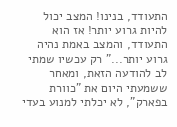התעודד, בנינו! המצב יכול להיות גרוע יותר! אז הוא התעודד, והמצב באמת נהיה גרוע יותר..." רק עכשיו שמתי לב להודעה הזאת, ומאחר ששמעתי היום את "כוורת בפארק", לא יכלתי למנוע בעדי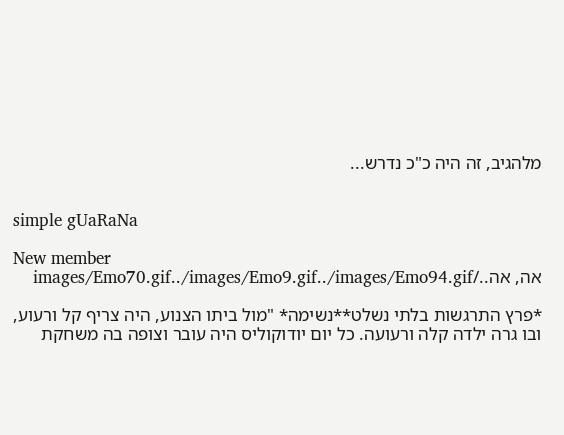מלהגיב, זה היה כ"כ נדרש...


simple gUaRaNa

New member
אה, אה../images/Emo70.gif../images/Emo9.gif../images/Emo94.gif

*פרץ התרגשות בלתי נשלט**נשימה* "מול ביתו הצנוע, היה צריף קל ורעוע, ובו גרה ילדה קלה ורעועה. כל יום יודוקוליס היה עובר וצופה בה משחקת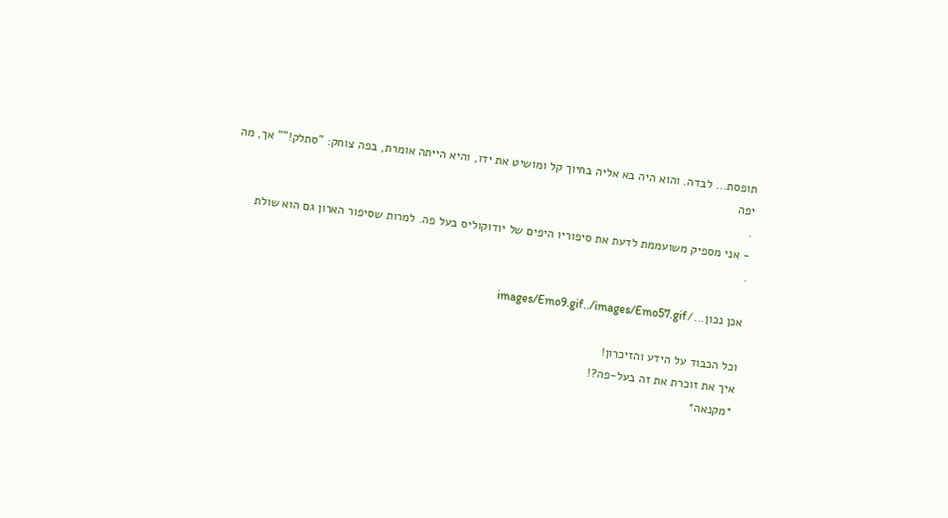תופסת... לבדה. והוא היה בא אליה בחיוך קל ומושיט את ידו, והיא הייתה אומרת, בפה צוחק: "סתלק!"" אך, מה יפה
.
- אני מספיק משועממת לדעת את סיפוריו היפים של יודוקוליס בעל פה. למרות שסיפור הארון גם הוא שולת
.

אכן נכון.../images/Emo9.gif../images/Emo57.gif

וכל הכבוד על הידע והזיכרון!
איך את זוכרת את זה בעל-פה?!
*מקנאה*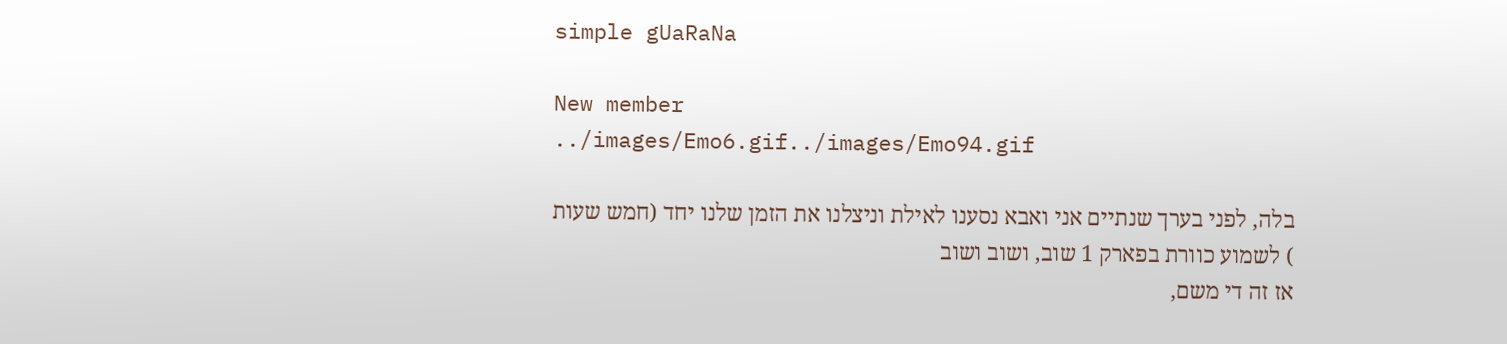simple gUaRaNa

New member
../images/Emo6.gif../images/Emo94.gif

בלה, לפני בערך שנתיים אני ואבא נסענו לאילת וניצלנו את הזמן שלנו יחד (חמש שעות
) לשמוע כוורת בפארק 1 שוב, ושוב ושוב
אז זה די משם,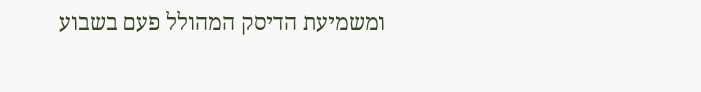ומשמיעת הדיסק המהולל פעם בשבוע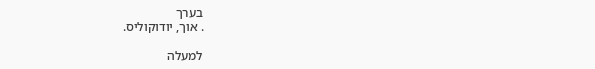בערך
. אוך, יודוקוליס.

למעלה